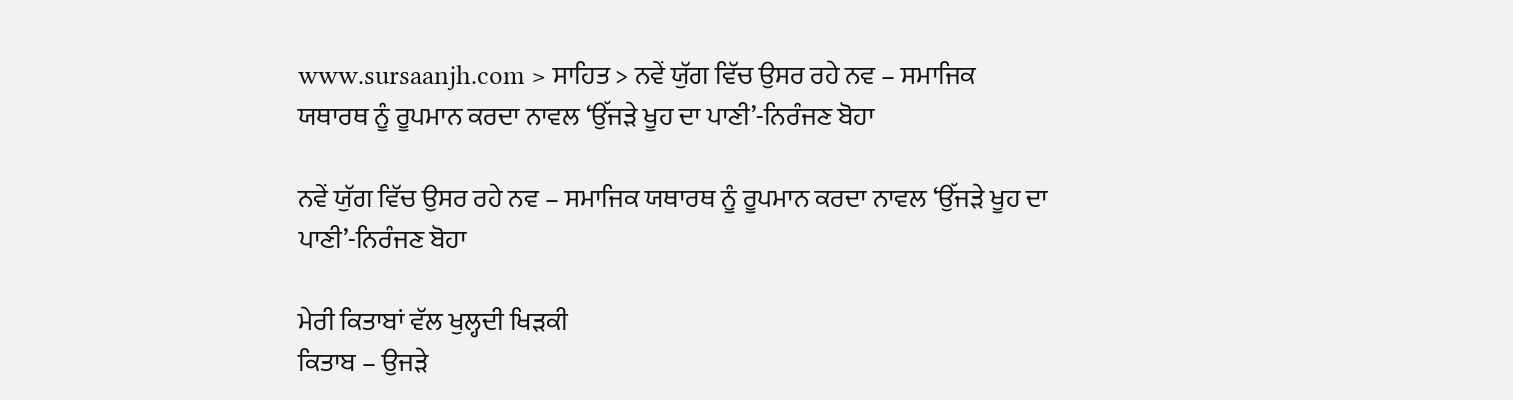www.sursaanjh.com > ਸਾਹਿਤ > ਨਵੇਂ ਯੁੱਗ ਵਿੱਚ ਉਸਰ ਰਹੇ ਨਵ – ਸਮਾਜਿਕ ਯਥਾਰਥ ਨੂੰ ਰੂਪਮਾਨ ਕਰਦਾ ਨਾਵਲ ‘ਉੱਜੜੇ ਖੂਹ ਦਾ ਪਾਣੀ’-ਨਿਰੰਜਣ ਬੋਹਾ

ਨਵੇਂ ਯੁੱਗ ਵਿੱਚ ਉਸਰ ਰਹੇ ਨਵ – ਸਮਾਜਿਕ ਯਥਾਰਥ ਨੂੰ ਰੂਪਮਾਨ ਕਰਦਾ ਨਾਵਲ ‘ਉੱਜੜੇ ਖੂਹ ਦਾ ਪਾਣੀ’-ਨਿਰੰਜਣ ਬੋਹਾ

ਮੇਰੀ ਕਿਤਾਬਾਂ ਵੱਲ ਖੁਲ੍ਹਦੀ ਖਿੜਕੀ
ਕਿਤਾਬ – ਉਜੜੇ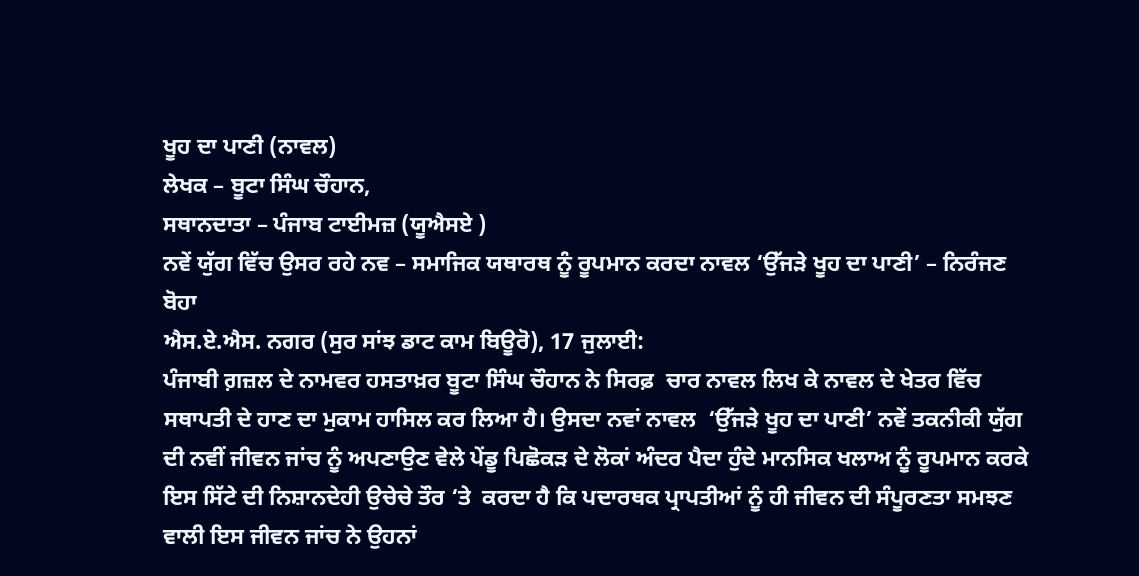ਖੂਹ ਦਾ ਪਾਣੀ (ਨਾਵਲ)
ਲੇਖਕ – ਬੂਟਾ ਸਿੰਘ ਚੌਹਾਨ,
ਸਥਾਨਦਾਤਾ – ਪੰਜਾਬ ਟਾਈਮਜ਼ (ਯੂਐਸਏ )
ਨਵੇਂ ਯੁੱਗ ਵਿੱਚ ਉਸਰ ਰਹੇ ਨਵ – ਸਮਾਜਿਕ ਯਥਾਰਥ ਨੂੰ ਰੂਪਮਾਨ ਕਰਦਾ ਨਾਵਲ ‘ਉੱਜੜੇ ਖੂਹ ਦਾ ਪਾਣੀ’ – ਨਿਰੰਜਣ ਬੋਹਾ
ਐਸ.ਏ.ਐਸ. ਨਗਰ (ਸੁਰ ਸਾਂਝ ਡਾਟ ਕਾਮ ਬਿਊਰੋ), 17 ਜੁਲਾਈ:
ਪੰਜਾਬੀ ਗ਼ਜ਼ਲ ਦੇ ਨਾਮਵਰ ਹਸਤਾਖ਼ਰ ਬੂਟਾ ਸਿੰਘ ਚੌਹਾਨ ਨੇ ਸਿਰਫ਼  ਚਾਰ ਨਾਵਲ ਲਿਖ ਕੇ ਨਾਵਲ ਦੇ ਖੇਤਰ ਵਿੱਚ ਸਥਾਪਤੀ ਦੇ ਹਾਣ ਦਾ ਮੁਕਾਮ ਹਾਸਿਲ ਕਰ ਲਿਆ ਹੈ। ਉਸਦਾ ਨਵਾਂ ਨਾਵਲ  ‘ਉੱਜੜੇ ਖੂਹ ਦਾ ਪਾਣੀ’ ਨਵੇਂ ਤਕਨੀਕੀ ਯੁੱਗ ਦੀ ਨਵੀਂ ਜੀਵਨ ਜਾਂਚ ਨੂੰ ਅਪਣਾਉਣ ਵੇਲੇ ਪੇਂਡੂ ਪਿਛੋਕੜ ਦੇ ਲੋਕਾਂ ਅੰਦਰ ਪੈਦਾ ਹੁੰਦੇ ਮਾਨਸਿਕ ਖਲਾਅ ਨੂੰ ਰੂਪਮਾਨ ਕਰਕੇ ਇਸ ਸਿੱਟੇ ਦੀ ਨਿਸ਼ਾਨਦੇਹੀ ਉਚੇਚੇ ਤੌਰ ‘ਤੇ  ਕਰਦਾ ਹੈ ਕਿ ਪਦਾਰਥਕ ਪ੍ਰਾਪਤੀਆਂ ਨੂੰ ਹੀ ਜੀਵਨ ਦੀ ਸੰਪੂਰਣਤਾ ਸਮਝਣ ਵਾਲੀ ਇਸ ਜੀਵਨ ਜਾਂਚ ਨੇ ਉਹਨਾਂ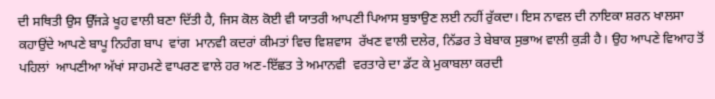ਦੀ ਸਥਿਤੀ ਉਸ ਉੱਜੜੇ ਖੂਹ ਵਾਲੀ ਬਣਾ ਦਿੱਤੀ ਹੈ, ਜਿਸ ਕੋਲ ਕੋਈ ਵੀ ਯਾਤਰੀ ਆਪਣੀ ਪਿਆਸ ਬੁਝਾਉਣ ਲਈ ਨਹੀਂ ਰੁੱਕਦਾ। ਇਸ ਨਾਵਲ ਦੀ ਨਾਇਕਾ ਸ਼ਰਨ ਖਾਲਸਾ ਕਹਾਉਂਦੇ ਆਪਣੇ ਬਾਪੂ ਨਿਹੰਗ ਬਾਪ  ਵਾਂਗ  ਮਾਨਵੀ ਕਦਰਾਂ ਕੀਮਤਾਂ ਵਿਚ ਵਿਸ਼ਵਾਸ  ਰੱਖਣ ਵਾਲੀ ਦਲੇਰ, ਨਿੱਡਰ ਤੇ ਬੇਬਾਕ ਸੁਭਾਅ ਵਾਲੀ ਕੁੜੀ ਹੈ। ਉਹ ਆਪਣੇ ਵਿਆਹ ਤੋਂ  ਪਹਿਲਾਂ  ਆਪਣੀਆ ਅੱਖਾਂ ਸਾਹਮਣੇ ਵਾਪਰਣ ਵਾਲੇ ਹਰ ਅਣ-ਇੱਛਤ ਤੇ ਅਮਾਨਵੀ  ਵਰਤਾਰੇ ਦਾ ਡੱਟ ਕੇ ਮੁਕਾਬਲਾ ਕਰਦੀ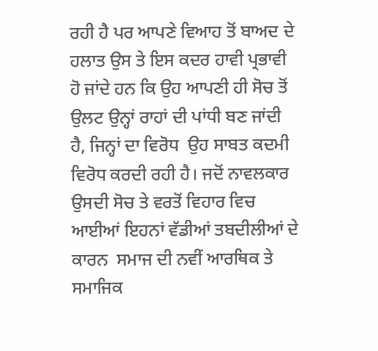ਰਹੀ ਹੈ ਪਰ ਆਪਣੇ ਵਿਆਹ ਤੋਂ ਬਾਅਦ ਦੇ ਹਲਾਤ ਉਸ ਤੇ ਇਸ ਕਦਰ ਹਾਵੀ ਪ੍ਰਭਾਵੀ ਹੋ ਜਾਂਦੇ ਹਨ ਕਿ ਉਹ ਆਪਣੀ ਹੀ ਸੋਚ ਤੋਂ ਉਲਟ ਉਨ੍ਹਾਂ ਰਾਹਾਂ ਦੀ ਪਾਂਧੀ ਬਣ ਜਾਂਦੀ ਹੈ, ਜਿਨ੍ਹਾਂ ਦਾ ਵਿਰੋਧ  ਉਹ ਸਾਬਤ ਕਦਮੀ  ਵਿਰੋਧ ਕਰਦੀ ਰਹੀ ਹੈ। ਜਦੋਂ ਨਾਵਲਕਾਰ  ਉਸਦੀ ਸੋਚ ਤੇ ਵਰਤੋਂ ਵਿਹਾਰ ਵਿਚ ਆਈਆਂ ਇਹਨਾਂ ਵੱਡੀਆਂ ਤਬਦੀਲੀਆਂ ਦੇ ਕਾਰਨ  ਸਮਾਜ ਦੀ ਨਵੀਂ ਆਰਥਿਕ ਤੇ ਸਮਾਜਿਕ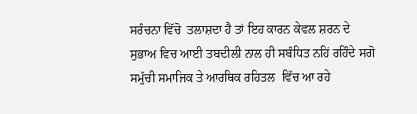ਸਰੰਚਨਾ ਵਿੱਚੋ  ਤਲਾਸ਼ਦਾ ਹੈ ਤਾਂ ਇਹ ਕਾਰਨ ਕੇਵਲ ਸ਼ਰਨ ਦੇ ਸੁਭਾਅ ਵਿਚ ਆਈ ਤਬਦੀਲੀ ਨਾਲ ਹੀ ਸਬੰਧਿਤ ਨਹਿਂ ਰਹਿੰਦੇ ਸਗੋ ਸਮੁੱਚੀ ਸਮਾਜਿਕ ਤੇ ਆਰਥਿਕ ਰਹਿਤਲ  ਵਿੱਚ ਆ ਰਹੇ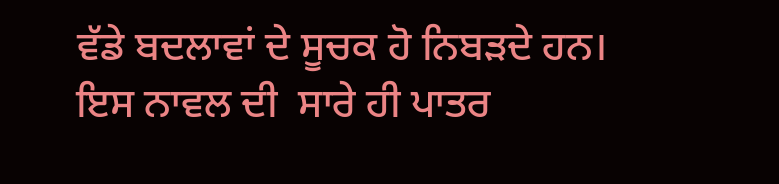ਵੱਡੇ ਬਦਲਾਵਾਂ ਦੇ ਸੂਚਕ ਹੋ ਨਿਬੜਦੇ ਹਨ।
ਇਸ ਨਾਵਲ ਦੀ  ਸਾਰੇ ਹੀ ਪਾਤਰ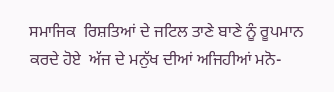ਸਮਾਜਿਕ  ਰਿਸ਼ਤਿਆਂ ਦੇ ਜਟਿਲ ਤਾਣੇ ਬਾਣੇ ਨੂੰ ਰੂਪਮਾਨ ਕਰਦੇ ਹੋਏ  ਅੱਜ ਦੇ ਮਨੁੱਖ ਦੀਆਂ ਅਜਿਹੀਆਂ ਮਨੋ-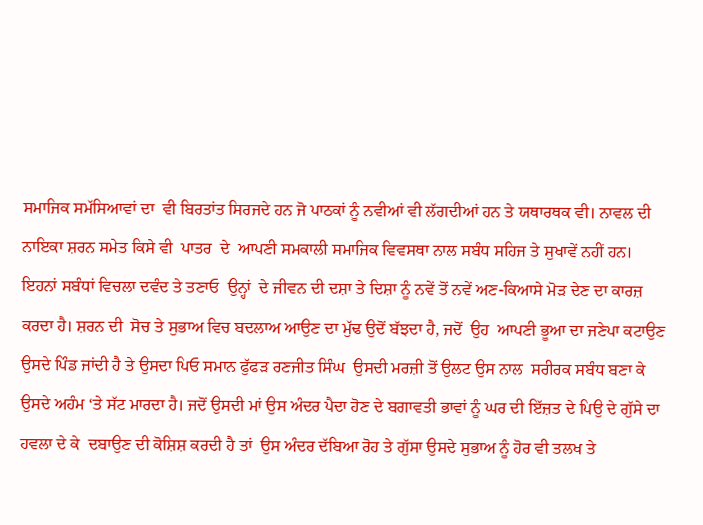ਸਮਾਜਿਕ ਸਮੱਸਿਆਵਾਂ ਦਾ  ਵੀ ਬਿਰਤਾਂਤ ਸਿਰਜਦੇ ਹਨ ਜੋ ਪਾਠਕਾਂ ਨੂੰ ਨਵੀਆਂ ਵੀ ਲੱਗਦੀਆਂ ਹਨ ਤੇ ਯਥਾਰਥਕ ਵੀ। ਨਾਵਲ ਦੀ ਨਾਇਕਾ ਸ਼ਰਨ ਸਮੇਤ ਕਿਸੇ ਵੀ  ਪਾਤਰ  ਦੇ  ਆਪਣੀ ਸਮਕਾਲੀ ਸਮਾਜਿਕ ਵਿਵਸਥਾ ਨਾਲ ਸਬੰਧ ਸਹਿਜ ਤੇ ਸੁਖਾਵੇਂ ਨਹੀਂ ਹਨ।  ਇਹਨਾਂ ਸਬੰਧਾਂ ਵਿਚਲਾ ਦਵੰਦ ਤੇ ਤਣਾਓ  ਉਨ੍ਹਾਂ  ਦੇ ਜੀਵਨ ਦੀ ਦਸ਼ਾ ਤੇ ਦਿਸ਼ਾ ਨੂੰ ਨਵੇਂ ਤੋਂ ਨਵੇਂ ਅਣ-ਕਿਆਸੇ ਮੋੜ ਦੇਣ ਦਾ ਕਾਰਜ਼ ਕਰਦਾ ਹੈ। ਸ਼ਰਨ ਦੀ  ਸੋਚ ਤੇ ਸੁਭਾਅ ਵਿਚ ਬਦਲਾਅ ਆਉਣ ਦਾ ਮੁੱਢ ਉਦੋਂ ਬੱਝਦਾ ਹੈ, ਜਦੋਂ  ਉਹ  ਆਪਣੀ ਭੂਆ ਦਾ ਜਣੇਪਾ ਕਟਾਉਣ ਉਸਦੇ ਪਿੰਡ ਜਾਂਦੀ ਹੈ ਤੇ ਉਸਦਾ ਪਿਓ ਸਮਾਨ ਫੁੱਫੜ ਰਣਜੀਤ ਸਿੰਘ  ਉਸਦੀ ਮਰਜ਼ੀ ਤੋਂ ਉਲਟ ਉਸ ਨਾਲ  ਸਰੀਰਕ ਸਬੰਧ ਬਣਾ ਕੇ ਉਸਦੇ ਅਹੰਮ ‘ਤੇ ਸੱਟ ਮਾਰਦਾ ਹੈ। ਜਦੋਂ ਉਸਦੀ ਮਾਂ ਉਸ ਅੰਦਰ ਪੈਦਾ ਹੋਣ ਦੇ ਬਗਾਵਤੀ ਭਾਵਾਂ ਨੂੰ ਘਰ ਦੀ ਇੱਜ਼ਤ ਦੇ ਪਿਉ ਦੇ ਗੁੱਸੇ ਦਾ ਹਵਲਾ ਦੇ ਕੇ  ਦਬਾਉਣ ਦੀ ਕੋਸ਼ਿਸ਼ ਕਰਦੀ ਹੈ ਤਾਂ  ਉਸ ਅੰਦਰ ਦੱਬਿਆ ਰੋਹ ਤੇ ਗੁੱਸਾ ਉਸਦੇ ਸੁਭਾਅ ਨੂੰ ਹੋਰ ਵੀ ਤਲਖ ਤੇ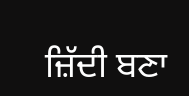ਜ਼ਿੱਦੀ ਬਣਾ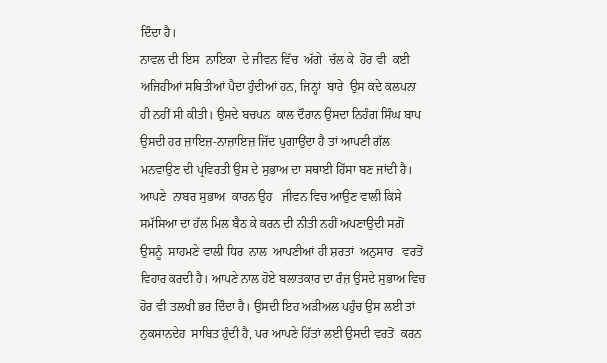ਦਿੰਦਾ ਹੈ।
ਨਾਵਲ ਦੀ ਇਸ  ਨਾਇਕਾ  ਦੇ ਜੀਵਨ ਵਿੱਚ  ਅੱਗੇ  ਚੱਲ ਕੇ  ਹੋਰ ਵੀ  ਕਈ ਅਜਿਹੀਆਂ ਸਥਿਤੀਆਂ ਪੈਦਾ ਹੁੰਦੀਆਂ ਹਨ, ਜਿਨ੍ਹਾਂ  ਬਾਰੇ  ਉਸ ਕਦੇ ਕਲਪਨਾ ਹੀ ਨਹੀਂ ਸੀ ਕੀਤੀ। ਉਸਦੇ ਬਚਪਨ  ਕਾਲ ਦੌਰਾਨ ਉਸਦਾ ਨਿਹੰਗ ਸਿੰਘ ਬਾਪ ਉਸਦੀ ਹਰ ਜ਼ਾਇਜ਼-ਨਾਜ਼ਾਇਜ਼ ਜਿੱਦ ਪੁਗਾਉਂਦਾ ਹੈ ਤਾਂ ਆਪਣੀ ਗੱਲ ਮਨਵਾਉਣ ਦੀ ਪ੍ਰਵਿਰਤੀ ਉਸ ਦੇ ਸੁਭਾਅ ਦਾ ਸਥਾਈ ਹਿੱਸਾ ਬਣ ਜਾਂਦੀ ਹੈ। ਆਪਣੇ  ਨਾਬਰ ਸੁਭਾਅ  ਕਾਰਨ ਉਹ   ਜੀਵਨ ਵਿਚ ਆਉਣ ਵਾਲੀ ਕਿਸੇ  ਸਮੱਸਿਆ ਦਾ ਹੱਲ ਮਿਲ ਬੈਠ ਕੇ ਕਰਨ ਦੀ ਨੀਤੀ ਨਹੀਂ ਅਪਣਾਉਦੀ ਸਗੋਂ ਉਸਨੂੰ  ਸਾਹਮਣੇ ਵਾਲੀ ਧਿਰ  ਨਾਲ  ਆਪਣੀਆਂ ਹੀ ਸ਼ਰਤਾਂ  ਅਨੁਸਾਰ   ਵਰਤੋਂ ਵਿਹਾਰ ਕਰਦੀ ਹੈ। ਆਪਣੇ ਨਾਲ ਹੋਏ ਬਲਾਤਕਾਰ ਦਾ ਰੰਜ਼ ਉਸਦੇ ਸੁਭਾਅ ਵਿਚ ਹੋਰ ਵੀ ਤਲਖੀ ਭਰ ਦਿੰਦਾ ਹੈ। ਉਸਦੀ ਇਹ ਅੜੀਅਲ ਪਹੁੰਚ ਉਸ ਲਈ ਤਾਂ ਨੁਕਸਾਨਦੇਹ  ਸਾਬਿਤ ਹੁੰਦੀ ਹੈ, ਪਰ ਆਪਣੇ ਹਿੱਤਾਂ ਲਈ ਉਸਦੀ ਵਰਤੋਂ  ਕਰਨ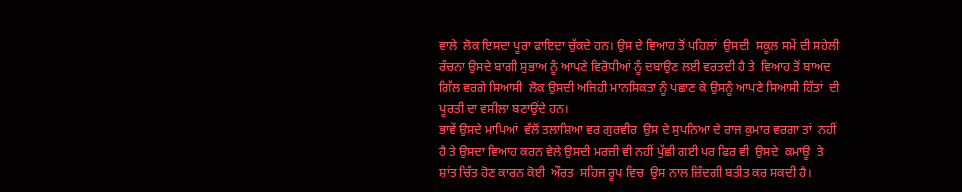ਵਾਲੇ  ਲੋਕ ਇਸਦਾ ਪੂਰਾ ਫਾਇਦਾ ਚੁੱਕਦੇ ਹਨ। ਉਸ ਦੇ ਵਿਆਹ ਤੋਂ ਪਹਿਲਾਂ  ਉਸਦੀ  ਸਕੂਲ ਸਮੇਂ ਦੀ ਸਹੇਲੀ  ਰੰਚਨਾ ਉਸਦੇ ਬਾਗੀ ਸੁਭਾਅ ਨੂੰ ਆਪਣੇ ਵਿਰੋਧੀਆਂ ਨੂੰ ਦਬਾਉਣ ਲਈ ਵਰਤਦੀ ਹੈ ਤੇ  ਵਿਆਹ ਤੋਂ ਬਾਅਦ ਗਿੱਲ ਵਰਗੇ ਸਿਆਸੀ  ਲੋਕ ਉਸਦੀ ਅਜਿਹੀ ਮਾਨਸਿਕਤਾ ਨੂੰ ਪਛਾਣ ਕੇ ਉਸਨੂੰ ਆਪਣੇ ਸਿਆਸੀ ਹਿੱਤਾਂ  ਦੀ ਪੂਰਤੀ ਦਾ ਵਸੀਲਾ ਬਣਾਉਂਦੇ ਹਨ।
ਭਾਵੇਂ ਉਸਦੇ ਮਾਪਿਆਂ  ਵੱਲੋਂ ਤਲਾਸ਼ਿਆ ਵਰ ਗੁਰਵੀਰ  ਉਸ ਦੇ ਸੁਪਨਿਆ ਦੇ ਰਾਜ ਕੁਮਾਰ ਵਰਗਾ ਤਾਂ  ਨਹੀਂ ਹੈ ਤੇ ਉਸਦਾ ਵਿਆਹ ਕਰਨ ਵੇਲੇ ਉਸਦੀ ਮਰਜ਼ੀ ਵੀ ਨਹੀਂ ਪੁੱਛੀ ਗਈ ਪਰ ਫਿਰ ਵੀ  ਉਸਦੇ  ਕਮਾਊ  ਤੇ ਸ਼ਾਂਤ ਚਿੱਤ ਹੋਣ ਕਾਰਨ ਕੋਈ  ਔਰਤ  ਸਹਿਜ ਰੂਪ ਵਿਚ  ਉਸ ਨਾਲ ਜ਼ਿੰਦਗੀ ਬਤੀਤ ਕਰ ਸਕਦੀ ਹੈ।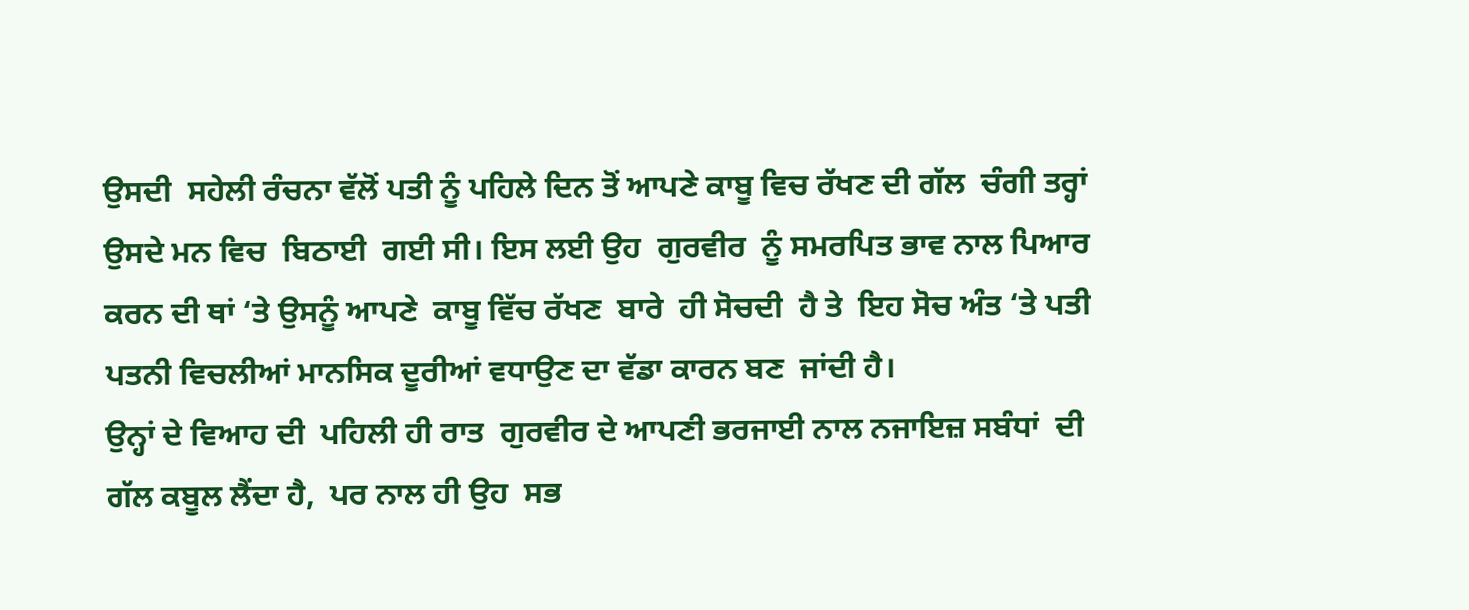ਉਸਦੀ  ਸਹੇਲੀ ਰੰਚਨਾ ਵੱਲੋਂ ਪਤੀ ਨੂੰ ਪਹਿਲੇ ਦਿਨ ਤੋਂ ਆਪਣੇ ਕਾਬੂ ਵਿਚ ਰੱਖਣ ਦੀ ਗੱਲ  ਚੰਗੀ ਤਰ੍ਹਾਂ ਉਸਦੇ ਮਨ ਵਿਚ  ਬਿਠਾਈ  ਗਈ ਸੀ। ਇਸ ਲਈ ਉਹ  ਗੁਰਵੀਰ  ਨੂੰ ਸਮਰਪਿਤ ਭਾਵ ਨਾਲ ਪਿਆਰ ਕਰਨ ਦੀ ਥਾਂ ‘ਤੇ ਉਸਨੂੰ ਆਪਣੇ  ਕਾਬੂ ਵਿੱਚ ਰੱਖਣ  ਬਾਰੇ  ਹੀ ਸੋਚਦੀ  ਹੈ ਤੇ  ਇਹ ਸੋਚ ਅੰਤ ‘ਤੇ ਪਤੀ ਪਤਨੀ ਵਿਚਲੀਆਂ ਮਾਨਸਿਕ ਦੂਰੀਆਂ ਵਧਾਉਣ ਦਾ ਵੱਡਾ ਕਾਰਨ ਬਣ  ਜਾਂਦੀ ਹੈ।
ਉਨ੍ਹਾਂ ਦੇ ਵਿਆਹ ਦੀ  ਪਹਿਲੀ ਹੀ ਰਾਤ  ਗੁਰਵੀਰ ਦੇ ਆਪਣੀ ਭਰਜਾਈ ਨਾਲ ਨਜਾਇਜ਼ ਸਬੰਧਾਂ  ਦੀ ਗੱਲ ਕਬੂਲ ਲੈਂਦਾ ਹੈ,  ਪਰ ਨਾਲ ਹੀ ਉਹ  ਸਭ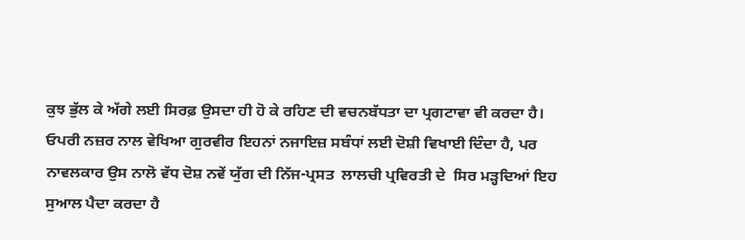ਕੁਝ ਭੁੱਲ ਕੇ ਅੱਗੇ ਲਈ ਸਿਰਫ਼ ਉਸਦਾ ਹੀ ਹੋ ਕੇ ਰਹਿਣ ਦੀ ਵਚਨਬੱਧਤਾ ਦਾ ਪ੍ਰਗਟਾਵਾ ਵੀ ਕਰਦਾ ਹੈ। ਓਪਰੀ ਨਜ਼ਰ ਨਾਲ ਵੇਖਿਆ ਗੁਰਵੀਰ ਇਹਨਾਂ ਨਜਾਇਜ਼ ਸਬੰਧਾਂ ਲਈ ਦੋਸ਼ੀ ਵਿਖਾਈ ਦਿੰਦਾ ਹੈ, ਪਰ ਨਾਵਲਕਾਰ ਉਸ ਨਾਲੋ ਵੱਧ ਦੋਸ਼ ਨਵੇਂ ਯੁੱਗ ਦੀ ਨਿੱਜ-ਪ੍ਰਸਤ  ਲਾਲਚੀ ਪ੍ਰਵਿਰਤੀ ਦੇ  ਸਿਰ ਮੜ੍ਹਦਿਆਂ ਇਹ ਸੁਆਲ ਪੈਦਾ ਕਰਦਾ ਹੈ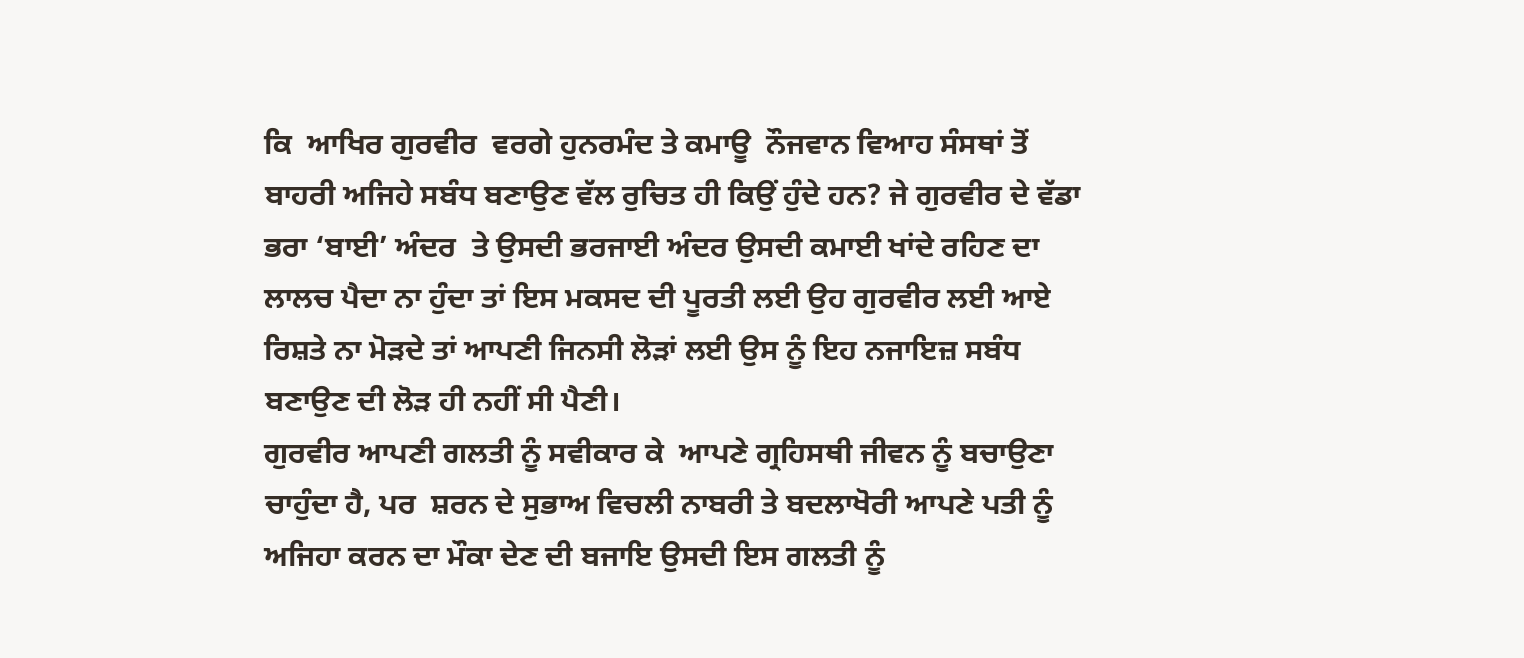ਕਿ  ਆਖਿਰ ਗੁਰਵੀਰ  ਵਰਗੇ ਹੁਨਰਮੰਦ ਤੇ ਕਮਾਊ  ਨੌਜਵਾਨ ਵਿਆਹ ਸੰਸਥਾਂ ਤੋਂ ਬਾਹਰੀ ਅਜਿਹੇ ਸਬੰਧ ਬਣਾਉਣ ਵੱਲ ਰੁਚਿਤ ਹੀ ਕਿਉਂ ਹੁੰਦੇ ਹਨ? ਜੇ ਗੁਰਵੀਰ ਦੇ ਵੱਡਾ ਭਰਾ ‘ਬਾਈ’ ਅੰਦਰ  ਤੇ ਉਸਦੀ ਭਰਜਾਈ ਅੰਦਰ ਉਸਦੀ ਕਮਾਈ ਖਾਂਦੇ ਰਹਿਣ ਦਾ  ਲਾਲਚ ਪੈਦਾ ਨਾ ਹੁੰਦਾ ਤਾਂ ਇਸ ਮਕਸਦ ਦੀ ਪੂਰਤੀ ਲਈ ਉਹ ਗੁਰਵੀਰ ਲਈ ਆਏ ਰਿਸ਼ਤੇ ਨਾ ਮੋੜਦੇ ਤਾਂ ਆਪਣੀ ਜਿਨਸੀ ਲੋੜਾਂ ਲਈ ਉਸ ਨੂੰ ਇਹ ਨਜਾਇਜ਼ ਸਬੰਧ ਬਣਾਉਣ ਦੀ ਲੋੜ ਹੀ ਨਹੀਂ ਸੀ ਪੈਣੀ।
ਗੁਰਵੀਰ ਆਪਣੀ ਗਲਤੀ ਨੂੰ ਸਵੀਕਾਰ ਕੇ  ਆਪਣੇ ਗ੍ਰਹਿਸਥੀ ਜੀਵਨ ਨੂੰ ਬਚਾਉਣਾ ਚਾਹੁੰਦਾ ਹੈ, ਪਰ  ਸ਼ਰਨ ਦੇ ਸੁਭਾਅ ਵਿਚਲੀ ਨਾਬਰੀ ਤੇ ਬਦਲਾਖੋਰੀ ਆਪਣੇ ਪਤੀ ਨੂੰ  ਅਜਿਹਾ ਕਰਨ ਦਾ ਮੌਕਾ ਦੇਣ ਦੀ ਬਜਾਇ ਉਸਦੀ ਇਸ ਗਲਤੀ ਨੂੰ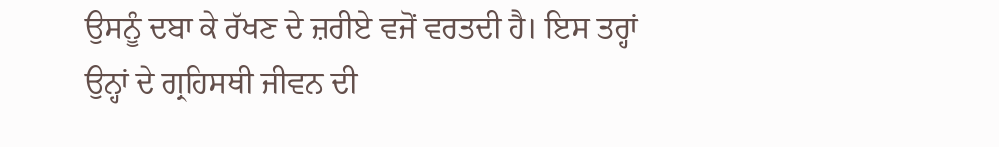ਉਸਨੂੰ ਦਬਾ ਕੇ ਰੱਖਣ ਦੇ ਜ਼ਰੀਏ ਵਜੋਂ ਵਰਤਦੀ ਹੈ। ਇਸ ਤਰ੍ਹਾਂ  ਉਨ੍ਹਾਂ ਦੇ ਗ੍ਰਹਿਸਥੀ ਜੀਵਨ ਦੀ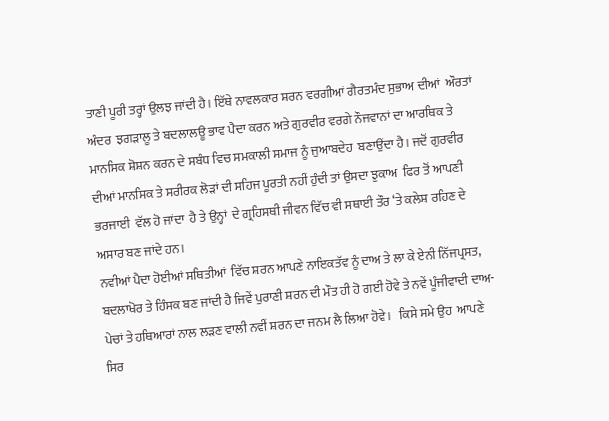ਤਾਣੀ ਪੂਰੀ ਤਰ੍ਹਾਂ ਉਲਝ ਜਾਂਦੀ ਹੈ। ਇੱਥੇ ਨਾਵਲਕਾਰ ਸ਼ਰਨ ਵਰਗੀਆਂ ਗੈਰਤਮੰਦ ਸੁਭਾਅ ਦੀਆਂ  ਔਰਤਾਂ ਅੰਦਰ  ਝਗੜਾਲੂ ਤੇ ਬਦਲਾਲਊ ਭਾਵ ਪੈਦਾ ਕਰਨ ਅਤੇ ਗੁਰਵੀਰ ਵਰਗੇ ਨੌਜਵਾਨਾਂ ਦਾ ਆਰਥਿਕ ਤੇ ਮਾਨਸਿਕ ਸ਼ੋਸ਼ਨ ਕਰਨ ਦੇ ਸਬੰਧ ਵਿਚ ਸਮਕਾਲੀ ਸਮਾਜ ਨੂੰ ਜੁਆਬਦੇਹ  ਬਣਾਉਂਦਾ ਹੈ। ਜਦੋਂ ਗੁਰਵੀਰ ਦੀਆਂ ਮਾਨਸਿਕ ਤੇ ਸਰੀਰਕ ਲੋੜਾਂ ਦੀ ਸਹਿਜ ਪੂਰਤੀ ਨਹੀਂ ਹੁੰਦੀ ਤਾਂ ਉਸਦਾ ਝੁਕਾਅ  ਫਿਰ ਤੋਂ ਆਪਣੀ  ਭਰਜਾਈ  ਵੱਲ ਹੋ ਜਾਂਦਾ  ਹੈ ਤੇ ਉਨ੍ਹਾਂ  ਦੇ ਗ੍ਰਹਿਸਥੀ ਜੀਵਨ ਵਿੱਚ ਵੀ ਸਥਾਈ ਤੌਰ ‘ਤੇ ਕਲੇਸ਼ ਰਹਿਣ ਦੇ ਅਸਾਰ ਬਣ ਜਾਂਦੇ ਹਨ।
ਨਵੀਆਂ ਪੈਦਾ ਹੋਈਆਂ ਸਥਿਤੀਆਂ  ਵਿੱਚ ਸ਼ਰਨ ਆਪਣੇ ਨਾਇਕਤੱਵ ਨੂੰ ਦਾਅ ਤੇ ਲਾ ਕੇ ਏਨੀ ਨਿੱਜਪ੍ਰਸਤ, ਬਦਲਾਖੋਰ ਤੇ ਹਿੰਸਕ ਬਣ ਜਾਂਦੀ ਹੈ ਜਿਵੇਂ ਪੁਰਾਣੀ ਸ਼ਰਨ ਦੀ ਮੌਤ ਹੀ ਹੋ ਗਈ ਹੋਵੇ ਤੇ ਨਵੇਂ ਪੂੰਜੀਵਾਦੀ ਦਾਅ-ਪੇਚਾਂ ਤੇ ਹਥਿਆਰਾਂ ਨਾਲ ਲੜਣ ਵਾਲੀ ਨਵੀਂ ਸ਼ਰਨ ਦਾ ਜਨਮ ਲੈ ਲਿਆ ਹੋਵੇ।   ਕਿਸੇ ਸਮੇ ਉਹ  ਆਪਣੇ ਸਿਰ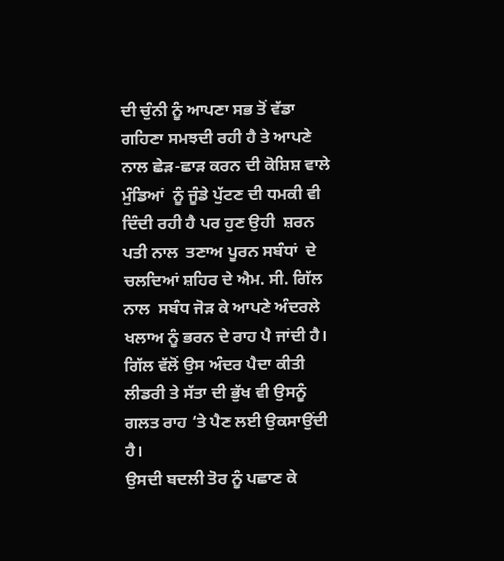ਦੀ ਚੁੰਨੀ ਨੂੰ ਆਪਣਾ ਸਭ ਤੋਂ ਵੱਡਾ ਗਹਿਣਾ ਸਮਝਦੀ ਰਹੀ ਹੈ ਤੇ ਆਪਣੇ ਨਾਲ ਛੇੜ-ਛਾੜ ਕਰਨ ਦੀ ਕੋਸ਼ਿਸ਼ ਵਾਲੇ ਮੁੰਡਿਆਂ  ਨੂੰ ਜੂੰਡੇ ਪੁੱਟਣ ਦੀ ਧਮਕੀ ਵੀ ਦਿੰਦੀ ਰਹੀ ਹੈ ਪਰ ਹੁਣ ਉਹੀ  ਸ਼ਰਨ  ਪਤੀ ਨਾਲ  ਤਣਾਅ ਪੂਰਨ ਸਬੰਧਾਂ  ਦੇ ਚਲਦਿਆਂ ਸ਼ਹਿਰ ਦੇ ਐਮ. ਸੀ. ਗਿੱਲ ਨਾਲ  ਸਬੰਧ ਜੋੜ ਕੇ ਆਪਣੇ ਅੰਦਰਲੇ ਖਲਾਅ ਨੂੰ ਭਰਨ ਦੇ ਰਾਹ ਪੈ ਜਾਂਦੀ ਹੈ। ਗਿੱਲ ਵੱਲੋਂ ਉਸ ਅੰਦਰ ਪੈਦਾ ਕੀਤੀ ਲੀਡਰੀ ਤੇ ਸੱਤਾ ਦੀ ਭੁੱਖ ਵੀ ਉਸਨੂੰ ਗਲਤ ਰਾਹ ‘ਤੇ ਪੈਣ ਲਈ ਉਕਸਾਉਂਦੀ ਹੈ।
ਉਸਦੀ ਬਦਲੀ ਤੋਰ ਨੂੰ ਪਛਾਣ ਕੇ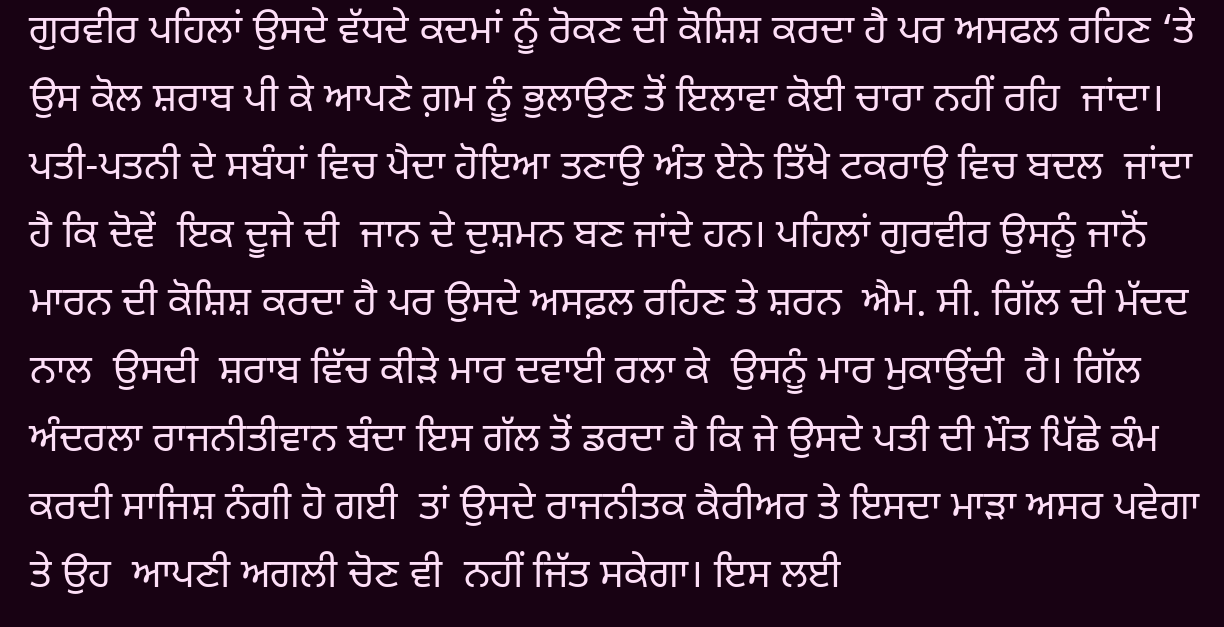ਗੁਰਵੀਰ ਪਹਿਲਾਂ ਉਸਦੇ ਵੱਧਦੇ ਕਦਮਾਂ ਨੂੰ ਰੋਕਣ ਦੀ ਕੋਸ਼ਿਸ਼ ਕਰਦਾ ਹੈ ਪਰ ਅਸਫਲ ਰਹਿਣ ‘ਤੇ ਉਸ ਕੋਲ ਸ਼ਰਾਬ ਪੀ ਕੇ ਆਪਣੇ ਗ਼ਮ ਨੂੰ ਭੁਲਾਉਣ ਤੋਂ ਇਲਾਵਾ ਕੋਈ ਚਾਰਾ ਨਹੀਂ ਰਹਿ  ਜਾਂਦਾ। ਪਤੀ-ਪਤਨੀ ਦੇ ਸਬੰਧਾਂ ਵਿਚ ਪੈਦਾ ਹੋਇਆ ਤਣਾਉ ਅੰਤ ਏਨੇ ਤਿੱਖੇ ਟਕਰਾਉ ਵਿਚ ਬਦਲ  ਜਾਂਦਾ  ਹੈ ਕਿ ਦੋਵੇਂ  ਇਕ ਦੂਜੇ ਦੀ  ਜਾਨ ਦੇ ਦੁਸ਼ਮਨ ਬਣ ਜਾਂਦੇ ਹਨ। ਪਹਿਲਾਂ ਗੁਰਵੀਰ ਉਸਨੂੰ ਜਾਨੋਂ ਮਾਰਨ ਦੀ ਕੋਸ਼ਿਸ਼ ਕਰਦਾ ਹੈ ਪਰ ਉਸਦੇ ਅਸਫ਼ਲ ਰਹਿਣ ਤੇ ਸ਼ਰਨ  ਐਮ. ਸੀ. ਗਿੱਲ ਦੀ ਮੱਦਦ ਨਾਲ  ਉਸਦੀ  ਸ਼ਰਾਬ ਵਿੱਚ ਕੀੜੇ ਮਾਰ ਦਵਾਈ ਰਲਾ ਕੇ  ਉਸਨੂੰ ਮਾਰ ਮੁਕਾਉਂਦੀ  ਹੈ। ਗਿੱਲ ਅੰਦਰਲਾ ਰਾਜਨੀਤੀਵਾਨ ਬੰਦਾ ਇਸ ਗੱਲ ਤੋਂ ਡਰਦਾ ਹੈ ਕਿ ਜੇ ਉਸਦੇ ਪਤੀ ਦੀ ਮੌਤ ਪਿੱਛੇ ਕੰਮ ਕਰਦੀ ਸਾਜਿਸ਼ ਨੰਗੀ ਹੋ ਗਈ  ਤਾਂ ਉਸਦੇ ਰਾਜਨੀਤਕ ਕੈਰੀਅਰ ਤੇ ਇਸਦਾ ਮਾੜਾ ਅਸਰ ਪਵੇਗਾ ਤੇ ਉਹ  ਆਪਣੀ ਅਗਲੀ ਚੋਣ ਵੀ  ਨਹੀਂ ਜਿੱਤ ਸਕੇਗਾ। ਇਸ ਲਈ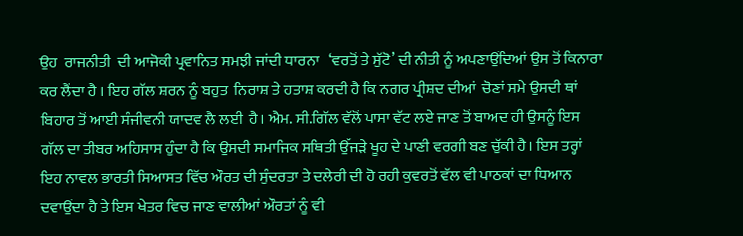ਉਹ  ਰਾਜਨੀਤੀ  ਦੀ ਆਜੋਕੀ ਪ੍ਰਵਾਨਿਤ ਸਮਝੀ ਜਾਂਦੀ ਧਾਰਨਾ   ‘ਵਰਤੋਂ ਤੇ ਸੁੱਟੋ’ ਦੀ ਨੀਤੀ ਨੂੰ ਅਪਣਾਉਂਦਿਆਂ ਉਸ ਤੋਂ ਕਿਨਾਰਾ ਕਰ ਲੈਂਦਾ ਹੈ । ਇਹ ਗੱਲ ਸ਼ਰਨ ਨੂੰ ਬਹੁਤ  ਨਿਰਾਸ਼ ਤੇ ਹਤਾਸ਼ ਕਰਦੀ ਹੈ ਕਿ ਨਗਰ ਪ੍ਰੀਸ਼ਦ ਦੀਆਂ  ਚੋਣਾਂ ਸਮੇ ਉਸਦੀ ਥਾਂ ਬਿਹਾਰ ਤੋਂ ਆਈ ਸੰਜੀਵਨੀ ਯਾਦਵ ਲੈ ਲਈ  ਹੈ। ਐਮ. ਸੀ.ਗਿੱਲ ਵੱਲੋਂ ਪਾਸਾ ਵੱਟ ਲਏ ਜਾਣ ਤੋਂ ਬਾਅਦ ਹੀ ਉਸਨੂੰ ਇਸ ਗੱਲ ਦਾ ਤੀਬਰ ਅਹਿਸਾਸ ਹੁੰਦਾ ਹੈ ਕਿ ਉਸਦੀ ਸਮਾਜਿਕ ਸਥਿਤੀ ਉੱਜੜੇ ਖੂਹ ਦੇ ਪਾਣੀ ਵਰਗੀ ਬਣ ਚੁੱਕੀ ਹੈ। ਇਸ ਤਰ੍ਹਾਂ ਇਹ ਨਾਵਲ ਭਾਰਤੀ ਸਿਆਸਤ ਵਿੱਚ ਔਰਤ ਦੀ ਸੁੰਦਰਤਾ ਤੇ ਦਲੇਰੀ ਦੀ ਹੋ ਰਹੀ ਕੁਵਰਤੋਂ ਵੱਲ ਵੀ ਪਾਠਕਾਂ ਦਾ ਧਿਆਨ ਦਵਾਉਂਦਾ ਹੈ ਤੇ ਇਸ ਖੇਤਰ ਵਿਚ ਜਾਣ ਵਾਲੀਆਂ ਔਰਤਾਂ ਨੂੰ ਵੀ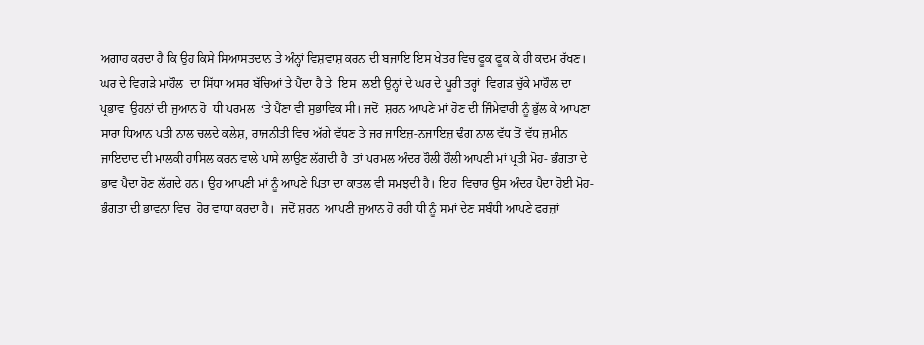ਅਗਾਹ ਕਰਦਾ ਹੈ ਕਿ ਉਹ ਕਿਸੇ ਸਿਆਸਤਦਾਨ ਤੇ ਅੰਨ੍ਹਾਂ ਵਿਸ਼ਵਾਸ਼ ਕਰਨ ਦੀ ਬਜਾਇ ਇਸ ਖੇਤਰ ਵਿਚ ਫੂਕ ਫੂਕ ਕੇ ਹੀ ਕਦਮ ਰੱਖਣ।
ਘਰ ਦੇ ਵਿਗੜੇ ਮਾਹੌਲ  ਦਾ ਸਿੱਧਾ ਅਸਰ ਬੱਚਿਆਂ ਤੇ ਪੈਂਦਾ ਹੈ ਤੇ  ਇਸ  ਲਈ ਉਨ੍ਹਾਂ ਦੇ ਘਰ ਦੇ ਪੂਰੀ ਤਰ੍ਹਾਂ  ਵਿਗੜ ਚੁੱਕੇ ਮਾਹੌਲ ਦਾ ਪ੍ਰਭਾਵ  ਉਹਨਾਂ ਦੀ ਜੁਆਨ ਹੋ  ਧੀ ਪਰਮਲ  ‘ਤੇ ਪੈਂਣਾ ਵੀ ਸੁਭਾਵਿਕ ਸੀ। ਜਦੋਂ  ਸ਼ਰਨ ਆਪਣੇ ਮਾਂ ਹੋਣ ਦੀ ਜਿੰਮੇਵਾਰੀ ਨੂੰ ਭੁੱਲ ਕੇ ਆਪਣਾ  ਸਾਰਾ ਧਿਆਨ ਪਤੀ ਨਾਲ ਚਲਦੇ ਕਲੇਸ਼, ਰਾਜਨੀਤੀ ਵਿਚ ਅੱਗੇ ਵੱਧਣ ਤੇ ਜਰ ਜਾਇਜ਼-ਨਜਾਇਜ਼ ਢੰਗ ਨਾਲ ਵੱਧ ਤੋਂ ਵੱਧ ਜ਼ਮੀਨ ਜਾਇਦਾਦ ਦੀ ਮਾਲਕੀ ਹਾਸਿਲ ਕਰਨ ਵਾਲੇ ਪਾਸੇ ਲਾਉਣ ਲੱਗਦੀ ਹੈ  ਤਾਂ ਪਰਮਲ ਅੰਦਰ ਹੌਲੀ ਹੌਲੀ ਆਪਣੀ ਮਾਂ ਪ੍ਰਤੀ ਮੋਹ- ਭੰਗਤਾ ਦੇ ਭਾਵ ਪੈਦਾ ਹੋਣ ਲੱਗਦੇ ਹਨ। ਉਹ ਆਪਣੀ ਮਾਂ ਨੂੰ ਆਪਣੇ ਪਿਤਾ ਦਾ ਕਾਤਲ ਵੀ ਸਮਝਦੀ ਹੈ। ਇਹ  ਵਿਚਾਰ ਉਸ ਅੰਦਰ ਪੈਦਾ ਹੋਈ ਮੋਹ- ਭੰਗਤਾ ਦੀ ਭਾਵਨਾ ਵਿਚ  ਹੋਰ ਵਾਧਾ ਕਰਦਾ ਹੈ।  ਜਦੋਂ ਸ਼ਰਨ  ਆਪਣੀ ਜੁਆਨ ਹੋ ਰਹੀ ਧੀ ਨੂੰ ਸਮਾਂ ਦੇਣ ਸਬੰਧੀ ਆਪਣੇ ਫਰਜ਼ਾਂ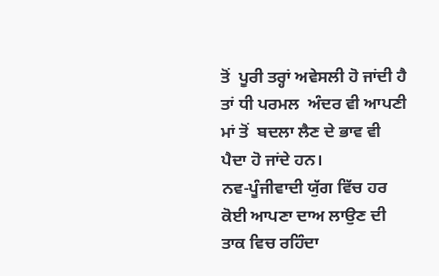ਤੋਂ  ਪੂਰੀ ਤਰ੍ਹਾਂ ਅਵੇਸਲੀ ਹੋ ਜਾਂਦੀ ਹੈ ਤਾਂ ਧੀ ਪਰਮਲ  ਅੰਦਰ ਵੀ ਆਪਣੀ ਮਾਂ ਤੋਂ  ਬਦਲਾ ਲੈਣ ਦੇ ਭਾਵ ਵੀ  ਪੈਦਾ ਹੋ ਜਾਂਦੇ ਹਨ।
ਨਵ-ਪੂੰਜੀਵਾਦੀ ਯੁੱਗ ਵਿੱਚ ਹਰ ਕੋਈ ਆਪਣਾ ਦਾਅ ਲਾਉਣ ਦੀ ਤਾਕ ਵਿਚ ਰਹਿੰਦਾ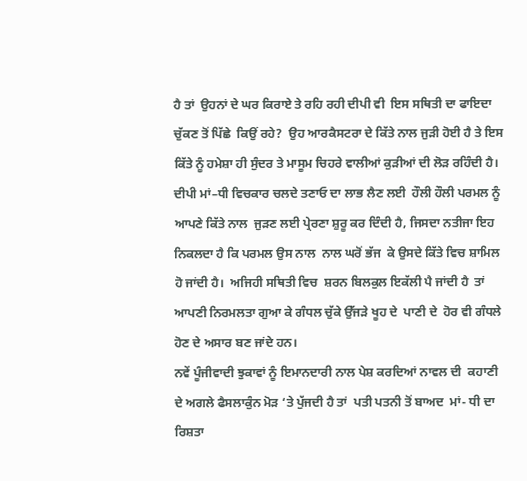ਹੈ ਤਾਂ  ਉਹਨਾਂ ਦੇ ਘਰ ਕਿਰਾਏ ਤੇ ਰਹਿ ਰਹੀ ਦੀਪੀ ਵੀ  ਇਸ ਸਥਿਤੀ ਦਾ ਫਾਇਦਾ ਚੁੱਕਣ ਤੋਂ ਪਿੱਛੇ  ਕਿਉਂ ਰਹੇ?  ਉਹ ਆਰਕੈਸਟਰਾ ਦੇ ਕਿੱਤੇ ਨਾਲ ਜੁੜੀ ਹੋਈ ਹੈ ਤੇ ਇਸ ਕਿੱਤੇ ਨੂੰ ਹਮੇਸ਼ਾ ਹੀ ਸੁੰਦਰ ਤੇ ਮਾਸੂਮ ਚਿਹਰੇ ਵਾਲੀਆਂ ਕੁੜੀਆਂ ਦੀ ਲੋੜ ਰਹਿੰਦੀ ਹੈ। ਦੀਪੀ ਮਾਂ–ਧੀ ਵਿਚਕਾਰ ਚਲਦੇ ਤਣਾਓ ਦਾ ਲਾਭ ਲੈਣ ਲਈ  ਹੌਲੀ ਹੌਲੀ ਪਰਮਲ ਨੂੰ ਆਪਣੇ ਕਿੱਤੇ ਨਾਲ  ਜੁੜਣ ਲਈ ਪ੍ਰੇਰਣਾ ਸ਼ੁਰੂ ਕਰ ਦਿੰਦੀ ਹੈ, ਜਿਸਦਾ ਨਤੀਜਾ ਇਹ ਨਿਕਲਦਾ ਹੈ ਕਿ ਪਰਮਲ ਉਸ ਨਾਲ  ਨਾਲ ਘਰੋਂ ਭੱਜ  ਕੇ ਉਸਦੇ ਕਿੱਤੇ ਵਿਚ ਸ਼ਾਮਿਲ ਹੋ ਜਾਂਦੀ ਹੈ।  ਅਜਿਹੀ ਸਥਿਤੀ ਵਿਚ  ਸ਼ਰਨ ਬਿਲਕੁਲ ਇਕੱਲੀ ਪੈ ਜਾਂਦੀ ਹੈ  ਤਾਂ  ਆਪਣੀ ਨਿਰਮਲਤਾ ਗੁਆ ਕੇ ਗੰਧਲ ਚੁੱਕੇ ਉੱਜੜੇ ਖੂਹ ਦੇ  ਪਾਣੀ ਦੇ  ਹੋਰ ਵੀ ਗੰਧਲੇ ਹੋਣ ਦੇ ਅਸਾਰ ਬਣ ਜਾਂਦੇ ਹਨ।
ਨਵੇਂ ਪੂੰਜੀਵਾਦੀ ਝੁਕਾਵਾਂ ਨੂੰ ਇਮਾਨਦਾਰੀ ਨਾਲ ਪੇਸ਼ ਕਰਦਿਆਂ ਨਾਵਲ ਦੀ  ਕਹਾਣੀ ਦੇ ਅਗਲੇ ਫੈਸਲਾਕੁੰਨ ਮੋੜ ‘ਤੇ ਪੁੱਜਦੀ ਹੈ ਤਾਂ  ਪਤੀ ਪਤਨੀ ਤੋਂ ਬਾਅਦ  ਮਾਂ- ਧੀ ਦਾ ਰਿਸ਼ਤਾ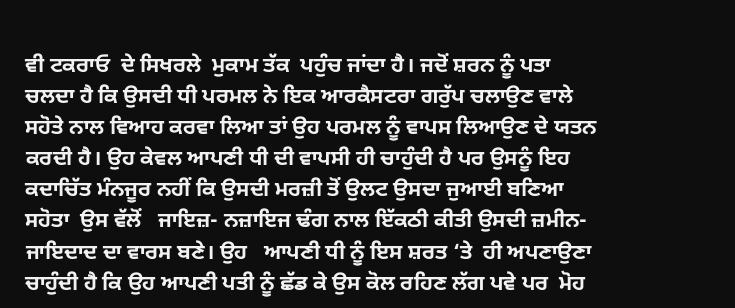ਵੀ ਟਕਰਾਓ  ਦੇ ਸਿਖਰਲੇ  ਮੁਕਾਮ ਤੱਕ  ਪਹੁੰਚ ਜਾਂਦਾ ਹੈ। ਜਦੋਂ ਸ਼ਰਨ ਨੂੰ ਪਤਾ ਚਲਦਾ ਹੈ ਕਿ ਉਸਦੀ ਧੀ ਪਰਮਲ ਨੇ ਇਕ ਆਰਕੈਸਟਰਾ ਗਰੁੱਪ ਚਲਾਉਣ ਵਾਲੇ ਸਹੋਤੇ ਨਾਲ ਵਿਆਹ ਕਰਵਾ ਲਿਆ ਤਾਂ ਉਹ ਪਰਮਲ ਨੂੰ ਵਾਪਸ ਲਿਆਉਣ ਦੇ ਯਤਨ ਕਰਦੀ ਹੈ। ਉਹ ਕੇਵਲ ਆਪਣੀ ਧੀ ਦੀ ਵਾਪਸੀ ਹੀ ਚਾਹੁੰਦੀ ਹੈ ਪਰ ਉਸਨੂੰ ਇਹ ਕਦਾਚਿੱਤ ਮੰਨਜੂਰ ਨਹੀਂ ਕਿ ਉਸਦੀ ਮਰਜ਼ੀ ਤੋਂ ਉਲਟ ਉਸਦਾ ਜੁਆਈ ਬਣਿਆ ਸਹੋਤਾ  ਉਸ ਵੱਲੋਂ   ਜਾਇਜ਼- ਨਜ਼ਾਇਜ ਢੰਗ ਨਾਲ ਇੱਕਠੀ ਕੀਤੀ ਉਸਦੀ ਜ਼ਮੀਨ-ਜਾਇਦਾਦ ਦਾ ਵਾਰਸ ਬਣੇ। ਉਹ   ਆਪਣੀ ਧੀ ਨੂੰ ਇਸ ਸ਼ਰਤ ‘ਤੇ  ਹੀ ਅਪਣਾਉਣਾ ਚਾਹੁੰਦੀ ਹੈ ਕਿ ਉਹ ਆਪਣੀ ਪਤੀ ਨੂੰ ਛੱਡ ਕੇ ਉਸ ਕੋਲ ਰਹਿਣ ਲੱਗ ਪਵੇ ਪਰ  ਮੋਹ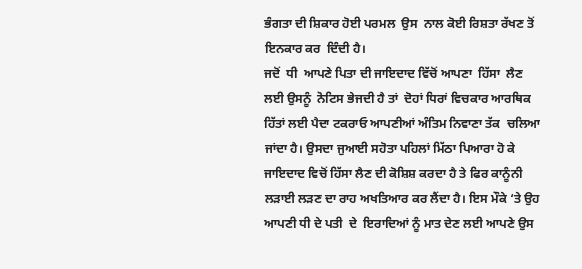ਭੰਗਤਾ ਦੀ ਸ਼ਿਕਾਰ ਹੋਈ ਪਰਮਲ  ਉਸ  ਨਾਲ ਕੋਈ ਰਿਸ਼ਤਾ ਰੱਖਣ ਤੋਂ ਇਨਕਾਰ ਕਰ  ਦਿੰਦੀ ਹੈ।
ਜਦੋਂ  ਧੀ  ਆਪਣੇ ਪਿਤਾ ਦੀ ਜਾਇਦਾਦ ਵਿੱਚੋਂ ਆਪਣਾ  ਹਿੱਸਾ  ਲੈਣ  ਲਈ ਉਸਨੂੰ  ਨੋਟਿਸ ਭੇਜਦੀ ਹੈ ਤਾਂ  ਦੋਹਾਂ ਧਿਰਾਂ ਵਿਚਕਾਰ ਆਰਥਿਕ ਹਿੱਤਾਂ ਲਈ ਪੈਦਾ ਟਕਰਾਓ ਆਪਣੀਆਂ ਅੰਤਿਮ ਨਿਵਾਣਾ ਤੱਕ  ਚਲਿਆ ਜਾਂਦਾ ਹੈ। ਉਸਦਾ ਜੁਆਈ ਸਹੋਤਾ ਪਹਿਲਾਂ ਮਿੱਠਾ ਪਿਆਰਾ ਹੋ ਕੇ ਜਾਇਦਾਦ ਵਿਚੋਂ ਹਿੱਸਾ ਲੈਣ ਦੀ ਕੋਸ਼ਿਸ਼ ਕਰਦਾ ਹੈ ਤੇ ਫਿਰ ਕਾਨੂੰਨੀ ਲੜਾਈ ਲੜਣ ਦਾ ਰਾਹ ਅਖਤਿਆਰ ਕਰ ਲੈਂਦਾ ਹੈ। ਇਸ ਮੌਕੇ ‘ਤੇ ਉਹ ਆਪਣੀ ਧੀ ਦੇ ਪਤੀ  ਦੇ  ਇਰਾਦਿਆਂ ਨੂੰ ਮਾਤ ਦੇਣ ਲਈ ਆਪਣੇ ਉਸ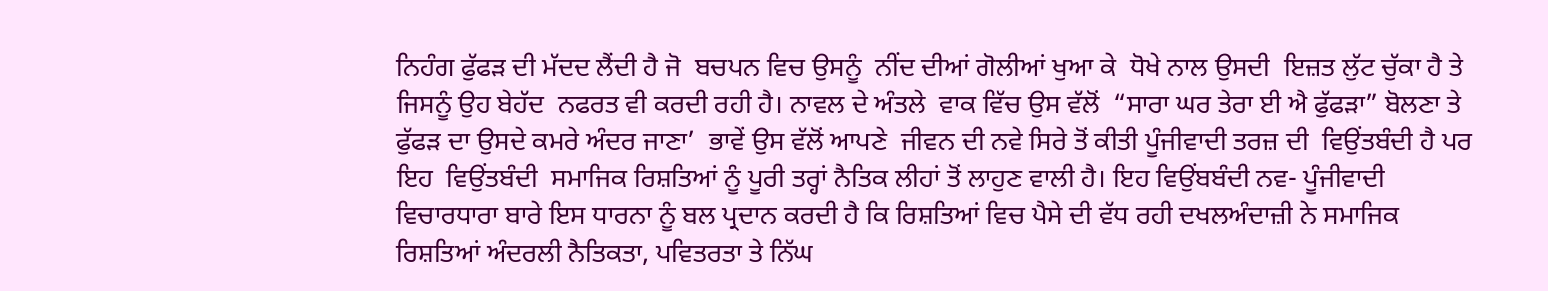ਨਿਹੰਗ ਫੁੱਫੜ ਦੀ ਮੱਦਦ ਲੈਂਦੀ ਹੈ ਜੋ  ਬਚਪਨ ਵਿਚ ਉਸਨੂੰ  ਨੀਂਦ ਦੀਆਂ ਗੋਲੀਆਂ ਖੁਆ ਕੇ  ਧੋਖੇ ਨਾਲ ਉਸਦੀ  ਇਜ਼ਤ ਲੁੱਟ ਚੁੱਕਾ ਹੈ ਤੇ ਜਿਸਨੂੰ ਉਹ ਬੇਹੱਦ  ਨਫਰਤ ਵੀ ਕਰਦੀ ਰਹੀ ਹੈ। ਨਾਵਲ ਦੇ ਅੰਤਲੇ  ਵਾਕ ਵਿੱਚ ਉਸ ਵੱਲੋਂ  “ਸਾਰਾ ਘਰ ਤੇਰਾ ਈ ਐ ਫੁੱਫੜਾ” ਬੋਲਣਾ ਤੇ ਫੁੱਫੜ ਦਾ ਉਸਦੇ ਕਮਰੇ ਅੰਦਰ ਜਾਣਾ’  ਭਾਵੇਂ ਉਸ ਵੱਲੋਂ ਆਪਣੇ  ਜੀਵਨ ਦੀ ਨਵੇ ਸਿਰੇ ਤੋਂ ਕੀਤੀ ਪੂੰਜੀਵਾਦੀ ਤਰਜ਼ ਦੀ  ਵਿਉਂਤਬੰਦੀ ਹੈ ਪਰ ਇਹ  ਵਿਉਂਤਬੰਦੀ  ਸਮਾਜਿਕ ਰਿਸ਼ਤਿਆਂ ਨੂੰ ਪੂਰੀ ਤਰ੍ਹਾਂ ਨੈਤਿਕ ਲੀਹਾਂ ਤੋਂ ਲਾਹੁਣ ਵਾਲੀ ਹੈ। ਇਹ ਵਿਉਂਬਬੰਦੀ ਨਵ- ਪੂੰਜੀਵਾਦੀ ਵਿਚਾਰਧਾਰਾ ਬਾਰੇ ਇਸ ਧਾਰਨਾ ਨੂੰ ਬਲ ਪ੍ਰਦਾਨ ਕਰਦੀ ਹੈ ਕਿ ਰਿਸ਼ਤਿਆਂ ਵਿਚ ਪੈਸੇ ਦੀ ਵੱਧ ਰਹੀ ਦਖਲਅੰਦਾਜ਼ੀ ਨੇ ਸਮਾਜਿਕ ਰਿਸ਼ਤਿਆਂ ਅੰਦਰਲੀ ਨੈਤਿਕਤਾ, ਪਵਿਤਰਤਾ ਤੇ ਨਿੱਘ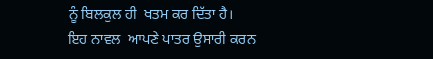ਨੂੰ ਬਿਲਕੁਲ ਹੀ  ਖਤਮ ਕਰ ਦਿੱਤਾ ਹੈ।
ਇਹ ਨਾਵਲ  ਆਪਣੇ ਪਾਤਰ ਉਸਾਰੀ ਕਰਨ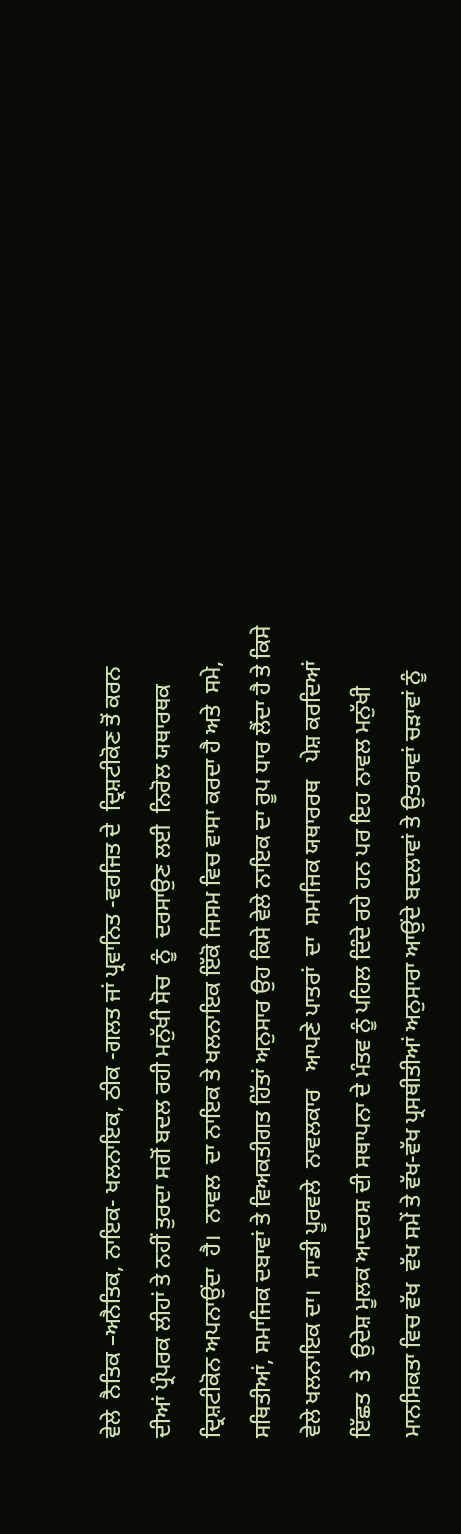ਵੇਲੇ  ਨੈਤਿਕ –ਅਨੈਤਿਕ, ਨਾਇਕ- ਖਲਨਾਇਕ, ਠੀਕ -ਗਲਤ ਜਾਂ ਪ੍ਰਵਾਨਿਤ -ਵਰਜਿਤ ਦੇ  ਦ੍ਰਿਸ਼ਟੀਕੋਣ ਤੋਂ ਕਰਨ ਦੀਆਂ ਪ੍ਰੰਪਰਕ ਲੀਹਾਂ ਤੇ ਨਹੀਂ ਤੁਰਦਾ ਸਗੋਂ ਬਦਲ ਰਹੀ ਮਨੁੱਖੀ ਸੋਚ  ਨੂੰ  ਦਰਸਾਉਣ ਲਈ  ਨਿਰੋਲ ਯਥਾਰਥਕ ਦ੍ਰਿਸ਼ਟੀਕੋਨ ਅਪਨਾਉਂਦਾ  ਹੈ।  ਨਾਵਲ  ਦਾ ਨਾਇਕ ਤੇ ਖਲਨਾਇਕ ਇੱਕੋ ਜਿਸਮ ਵਿਚ ਵਾਸਾ ਕਰਦਾ ਹੈ ਅਤੇ  ਸਮੇ, ਸਥਿਤੀਆਂ, ਸਮਾਜਿਕ ਦਬਾਵਾਂ ਤੇ ਵਿਅਕਤੀਗਤ ਹਿੱਤਾਂ ਅਨੁਸਾਰ ਉਹ ਕਿਸੇ ਵੇਲੇ ਨਾਇਕ ਦਾ ਰੂਪ ਧਾਰ ਲੈਂਦਾ ਹੈ ਤੇ ਕਿਸੇ ਵੇਲੇ ਖਲਨਾਇਕ ਦਾ।  ਸਾਡੀ ਪੂਰਵਲੇ  ਨਾਵਲਕਾਰ   ਆਪਣੇ ਪਾਤਰਾਂ  ਦਾ  ਸਮਾਜਿਕ ਯਥਾਰਰਥ   ਪੇਸ਼ ਕਰਦਿਆਂ  ਇੱਛਤ  ਤੇ  ਉਦੇਸ਼ ਮੂਲਕ ਆਦਰਸ਼ ਦੀ ਸਥਾਪਨਾ ਦੇ ਮੰਤਵ ਨੂੰ ਪਹਿਲ ਦਿੰਦੇ ਰਹੇ ਹਨ ਪਰ ਇਹ ਨਾਵਲ ਮਨੁੱਖੀ ਮਾਨਸਿਕਤਾ ਵਿਚ ਵੱਖ  ਵੱਖ ਸਮੇਂ ਤੇ ਵੱਖ-ਵੱਖ ਪ੍ਰਸਥੀਤੀਆਂ ਅਨੁਸਾਰਾ ਆਉਂਦੇ ਬਦਲਾਵਾਂ ਤੇ ਉਤਰਾਵਾਂ ਚੜਾਵਾਂ ਨੂੰ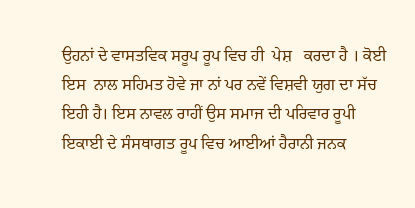ਉਹਨਾਂ ਦੇ ਵਾਸਤਵਿਕ ਸਰੂਪ ਰੂਪ ਵਿਚ ਹੀ  ਪੇਸ਼   ਕਰਦਾ ਹੈ । ਕੋਈ ਇਸ  ਨਾਲ ਸਹਿਮਤ ਹੋਵੇ ਜਾ ਨਾਂ ਪਰ ਨਵੇਂ ਵਿਸ਼ਵੀ ਯੁਗ ਦਾ ਸੱਚ ਇਹੀ ਹੈ। ਇਸ ਨਾਵਲ ਰਾਹੀਂ ਉਸ ਸਮਾਜ ਦੀ ਪਰਿਵਾਰ ਰੂਪੀ  ਇਕਾਈ ਦੇ ਸੰਸਥਾਗਤ ਰੂਪ ਵਿਚ ਆਈਆਂ ਹੈਰਾਨੀ ਜਨਕ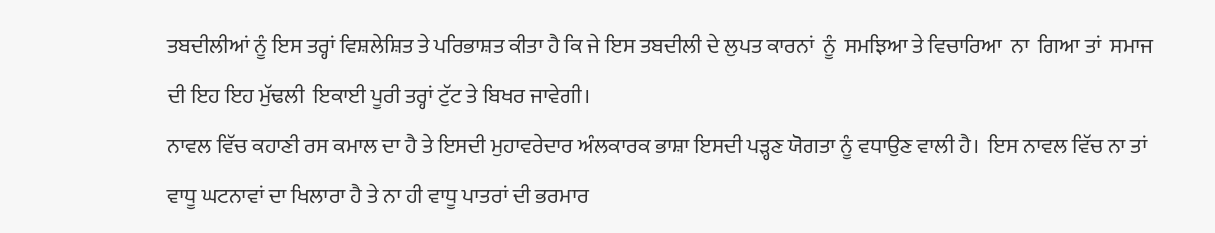ਤਬਦੀਲੀਆਂ ਨੂੰ ਇਸ ਤਰ੍ਹਾਂ ਵਿਸ਼ਲੇਸ਼ਿਤ ਤੇ ਪਰਿਭਾਸ਼ਤ ਕੀਤਾ ਹੈ ਕਿ ਜੇ ਇਸ ਤਬਦੀਲੀ ਦੇ ਲੁਪਤ ਕਾਰਨਾਂ  ਨੂੰ  ਸਮਝਿਆ ਤੇ ਵਿਚਾਰਿਆ  ਨਾ  ਗਿਆ ਤਾਂ  ਸਮਾਜ ਦੀ ਇਹ ਇਹ ਮੁੱਢਲੀ  ਇਕਾਈ ਪੂਰੀ ਤਰ੍ਹਾਂ ਟੁੱਟ ਤੇ ਬਿਖਰ ਜਾਵੇਗੀ।
ਨਾਵਲ ਵਿੱਚ ਕਹਾਣੀ ਰਸ ਕਮਾਲ ਦਾ ਹੈ ਤੇ ਇਸਦੀ ਮੁਹਾਵਰੇਦਾਰ ਅੰਲਕਾਰਕ ਭਾਸ਼ਾ ਇਸਦੀ ਪੜ੍ਹਣ ਯੋਗਤਾ ਨੂੰ ਵਧਾਉਣ ਵਾਲੀ ਹੈ।  ਇਸ ਨਾਵਲ ਵਿੱਚ ਨਾ ਤਾਂ ਵਾਧੂ ਘਟਨਾਵਾਂ ਦਾ ਖਿਲਾਰਾ ਹੈ ਤੇ ਨਾ ਹੀ ਵਾਧੂ ਪਾਤਰਾਂ ਦੀ ਭਰਮਾਰ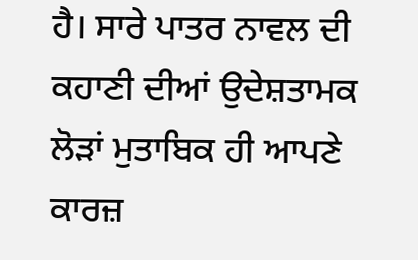ਹੈ। ਸਾਰੇ ਪਾਤਰ ਨਾਵਲ ਦੀ ਕਹਾਣੀ ਦੀਆਂ ਉਦੇਸ਼ਤਾਮਕ ਲੋੜਾਂ ਮੁਤਾਬਿਕ ਹੀ ਆਪਣੇ ਕਾਰਜ਼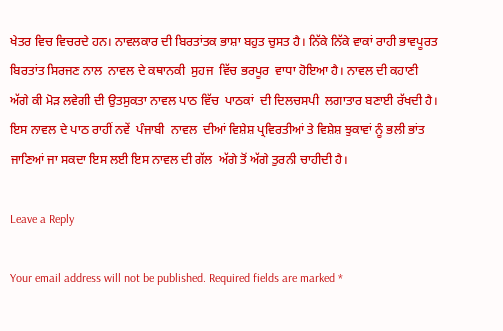ਖੇਤਰ ਵਿਚ ਵਿਚਰਦੇ ਹਨ। ਨਾਵਲਕਾਰ ਦੀ ਬਿਰਤਾਂਤਕ ਭਾਸ਼ਾ ਬਹੁਤ ਚੁਸਤ ਹੈ। ਨਿੱਕੇ ਨਿੱਕੇ ਵਾਕਾਂ ਰਾਹੀ ਭਾਵਪੂਰਤ ਬਿਰਤਾਂਤ ਸਿਰਜਣ ਨਾਲ  ਨਾਵਲ ਦੇ ਕਥਾਨਕੀ  ਸੁਹਜ  ਵਿੱਚ ਭਰਪੂਰ  ਵਾਧਾ ਹੋਇਆ ਹੈ। ਨਾਵਲ ਦੀ ਕਹਾਣੀ ਅੱਗੇ ਕੀ ਮੋੜ ਲਵੇਗੀ ਦੀ ਉਤਸੁਕਤਾ ਨਾਵਲ ਪਾਠ ਵਿੱਚ  ਪਾਠਕਾਂ  ਦੀ ਦਿਲਚਸਪੀ  ਲਗਾਤਾਰ ਬਣਾਈ ਰੱਖਦੀ ਹੈ।  ਇਸ ਨਾਵਲ ਦੇ ਪਾਠ ਰਾਹੀਂ ਨਵੇਂ  ਪੰਜਾਬੀ  ਨਾਵਲ  ਦੀਆਂ ਵਿਸ਼ੇਸ਼ ਪ੍ਰਵਿਰਤੀਆਂ ਤੇ ਵਿਸ਼ੇਸ਼ ਝੁਕਾਵਾਂ ਨੂੰ ਭਲੀ ਭਾਂਤ ਜਾਣਿਆਂ ਜਾ ਸਕਦਾ ਇਸ ਲਈ ਇਸ ਨਾਵਲ ਦੀ ਗੱਲ  ਅੱਗੇ ਤੋਂ ਅੱਗੇ ਤੁਰਨੀ ਚਾਹੀਦੀ ਹੈ।

Leave a Reply

Your email address will not be published. Required fields are marked *